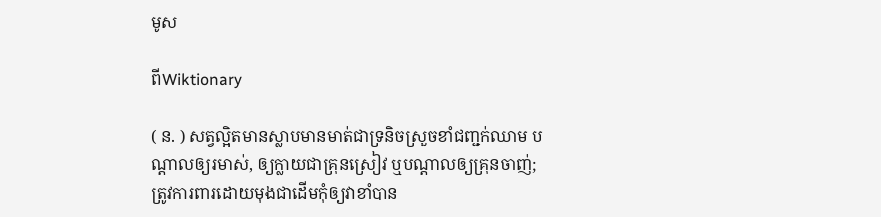មូស

ពីWiktionary

( ន. ) សត្វល្អិតមានស្លាបមានមាត់ជាទ្រនិចស្រួចខាំជញ្ជក់ឈាម បណ្ដាលឲ្យរមាស់, ឲ្យក្លាយជាគ្រុនស្រៀវ ឬបណ្ដាលឲ្យគ្រុនចាញ់; ត្រូវការពារដោយមុងជាដើមកុំឲ្យវាខាំបាន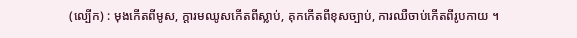(ល្បើក) : មុងកើតពីមូស, ក្ដារមឈូសកើតពីស្លាប់, គុកកើតពីខុសច្បាប់, ការឈឺចាប់កើតពីរូបកាយ ។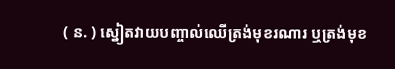( ន. ) ស្នៀតវាយបញ្ចាល់ឈើត្រង់មុខរណារ ឬត្រង់មុខ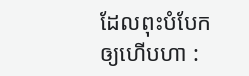ដែលពុះបំបែកឲ្យហើបហា :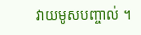វាយមូសបញ្ចាល់ ។